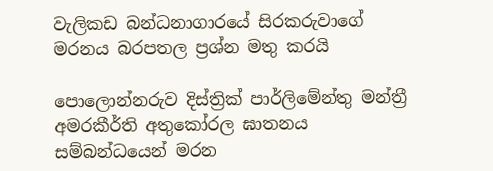වැලිකඩ බන්ධනාගාරයේ සිරකරුවාගේ මරනය බරපතල ප්‍රශ්න මතු කරයි

පොලොන්නරුව දිස්ත්‍රික් පාර්ලිමේන්තු මන්ත්‍රී අමරකීර්ති අතුකෝරල ඝාතනය සම්බන්ධයෙන් මරන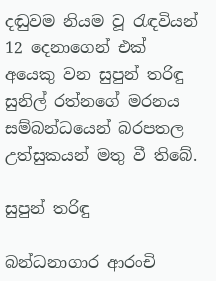දඬුවම නියම වූ රැඳවියන් 12 දෙනාගෙන් එක් අයෙකු වන සුපුන් තරිඳු සුනිල්‍ රත්නගේ මරනය සම්බන්ධයෙන් බරපතල උත්සුකයන් මතු වී තිබේ.

සුපුන් තරිඳු

බන්ධනාගාර ආරංචි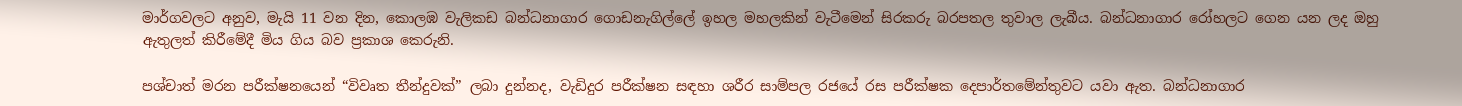මාර්ගවලට අනුව, මැයි 11 වන දින, කොලඹ වැලිකඩ බන්ධනාගාර ගොඩනැගිල්ලේ ඉහල මහලකින් වැටීමෙන් සිරකරු බරපතල තුවාල ලැබීය. බන්ධනාගාර රෝහලට ගෙන යන ලද ඔහු ඇතුලත් කිරීමේදී මිය ගිය බව ප්‍රකාශ කෙරුනි.

පශ්චාත් මරන පරීක්ෂනයෙන් “විවෘත තීන්දුවක්” ලබා දුන්නද, වැඩිදුර පරීක්ෂන සඳහා ශරීර සාම්පල රජයේ රස පරීක්ෂක දෙපාර්තමේන්තුවට යවා ඇත. බන්ධනාගාර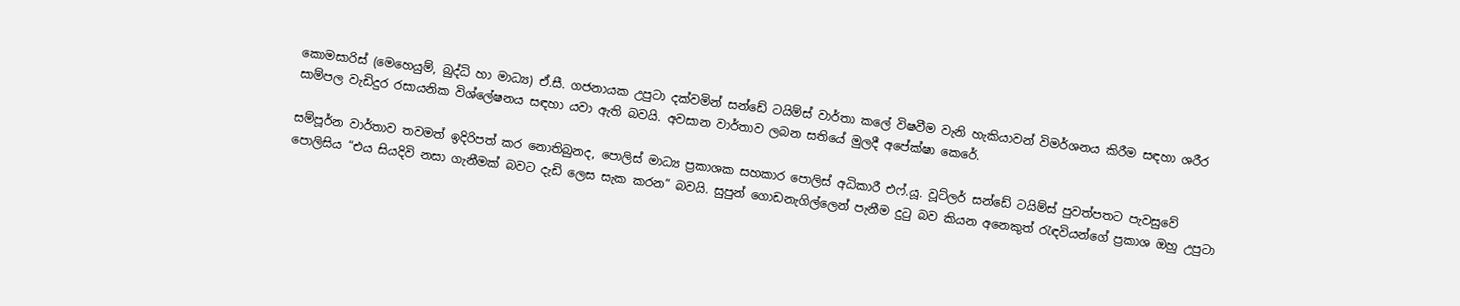කොමසාරිස් (මෙහෙයුම්, බුද්ධි හා මාධ්‍ය) ඒ.සී. ගජනායක උපුටා දක්වමින් සන්ඩේ ටයිම්ස් වාර්තා කලේ විෂවීම වැනි හැකියාවන් විමර්ශනය කිරීම සඳහා ශරීර සාම්පල වැඩිදුර රසායනික විශ්ලේෂනය සඳහා යවා ඇති බවයි. අවසාන වාර්තාව ලබන සතියේ මුලදී අපේක්ෂා කෙරේ.

සම්පූර්න වාර්තාව තවමත් ඉදිරිපත් කර නොතිබුනද, පොලිස් මාධ්‍ය ප්‍රකාශක සහකාර පොලිස් අධිකාරී එෆ්.යූ. වූට්ලර් සන්ඩේ ටයිම්ස් පුවත්පතට පැවසුවේ පොලිසිය “එය සියදිවි නසා ගැනීමක් බවට දැඩි ලෙස සැක කරන” බවයි. සුපුන් ගොඩනැගිල්ලෙන් පැනීම දුටු බව කියන අනෙකුත් රැඳවියන්ගේ ප්‍රකාශ ඔහු උපුටා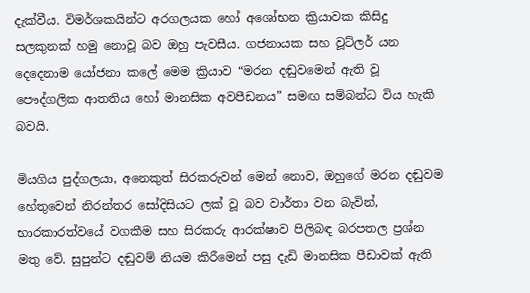දැක්වීය. විමර්ශකයින්ට අරගලයක හෝ අශෝභන ක්‍රියාවක කිසිදු සලකුනක් හමු නොවූ බව ඔහු පැවසීය. ගජනායක සහ වූට්ලර් යන දෙදෙනාම යෝජනා කලේ මෙම ක්‍රියාව “මරන දඬුවමෙන් ඇති වූ පෞද්ගලික ආතතිය හෝ මානසික අවපීඩනය” සමඟ සම්බන්ධ විය හැකි බවයි.

මියගිය පුද්ගලයා, අනෙකුත් සිරකරුවන් මෙන් නොව, ඔහුගේ මරන දඬුවම හේතුවෙන් නිරන්තර සෝදිසියට ලක් වූ බව වාර්තා වන බැවින්, භාරකාරත්වයේ වගකීම සහ සිරකරු ආරක්ෂාව පිලිබඳ බරපතල ප්‍රශ්න මතු වේ. සුපුන්ට දඬුවම් නියම කිරීමෙන් පසු දැඩි මානසික පීඩාවක් ඇති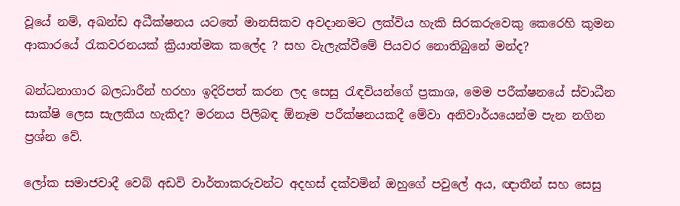වූයේ නම්, අඛන්ඩ අධීක්ෂනය යටතේ මානසිකව අවදානමට ලක්විය හැකි සිරකරුවෙකු කෙරෙහි කුමන ආකාරයේ රැකවරනයක් ක්‍රියාත්මක කලේද ? සහ වැලැක්වීමේ පියවර නොතිබුනේ මන්ද?

බන්ධනාගාර බලධාරීන් හරහා ඉදිරිපත් කරන ලද සෙසු රැඳවියන්ගේ ප්‍රකාශ, මෙම පරීක්ෂනයේ ස්වාධීන සාක්ෂි ලෙස සැලකිය හැකිද? මරනය පිලිබඳ ඕනෑම පරීක්ෂනයකදී මේවා අනිවාර්යයෙන්ම පැන නගින ප්‍රශ්න වේ.

ලෝක සමාජවාදී වෙබ් අඩවි වාර්තාකරුවන්ට අදහස් දක්වමින් ඔහුගේ පවුලේ අය, ඥාතීන් සහ සෙසු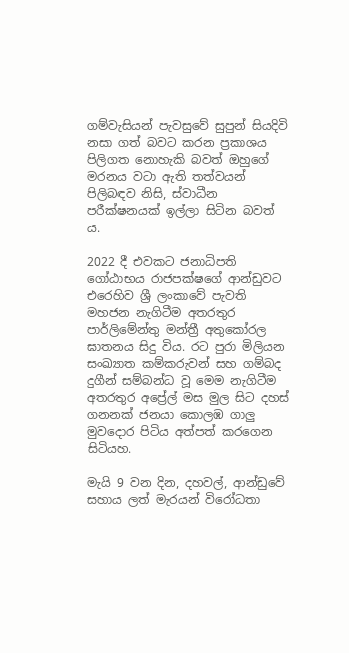ගම්වැසියන් පැවසුවේ සුපුන් සියදිවි නසා ගත් බවට කරන ප්‍රකාශය පිලිගත නොහැකි බවත් ඔහුගේ මරනය වටා ඇති තත්වයන් පිලිබඳව නිසි, ස්වාධීන පරීක්ෂනයක් ඉල්ලා සිටින බවත් ය.

2022 දී එවකට ජනාධිපති ගෝඨාභය රාජපක්ෂගේ ආන්ඩුවට එරෙහිව ශ්‍රී ලංකාවේ පැවති මහජන නැගිටීම අතරතුර පාර්ලිමේන්තු මන්ත්‍රී අතුකෝරල ඝාතනය සිදු විය. රට පුරා මිලියන සංඛ්‍යාත කම්කරුවන් සහ ගම්බද දුගීන් සම්බන්ධ වූ මෙම නැගිටීම අතරතුර අප්‍රේල් මස මුල සිට දහස් ගනනක් ජනයා කොලඹ ගාලු මුවදොර පිටිය අත්පත් කරගෙන සිටියහ.

මැයි 9 වන දින, දහවල්, ආන්ඩුවේ සහාය ලත් මැරයන් විරෝධතා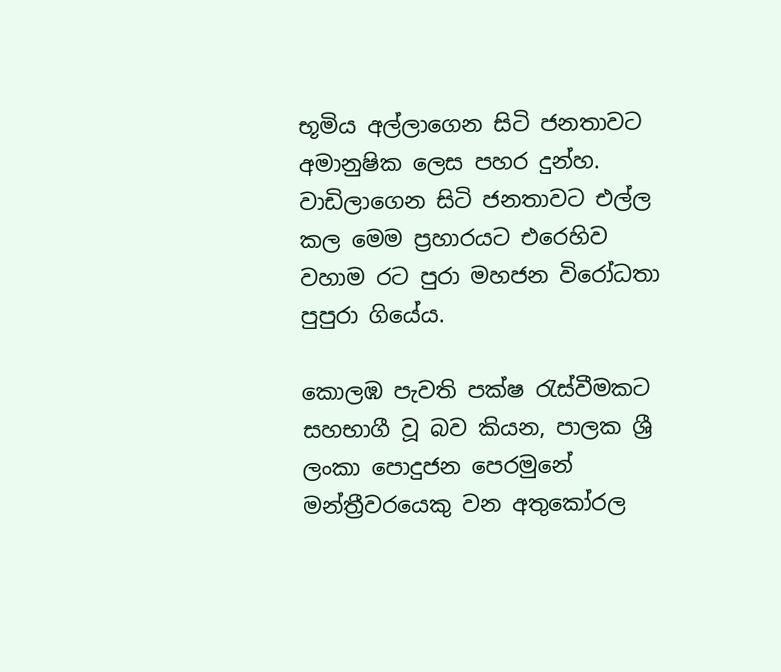භූමිය අල්ලාගෙන සිටි ජනතාවට අමානුෂික ලෙස පහර දුන්හ. වාඩිලාගෙන සිටි ජනතාවට එල්ල කල මෙම ප්‍රහාරයට එරෙහිව වහාම රට පුරා මහජන විරෝධතා පුපුරා ගියේය.

කොලඹ පැවති පක්ෂ රැස්වීමකට සහභාගී වූ බව කියන, පාලක ශ්‍රී ලංකා පොදුජන පෙරමුනේ මන්ත්‍රීවරයෙකු වන අතුකෝරල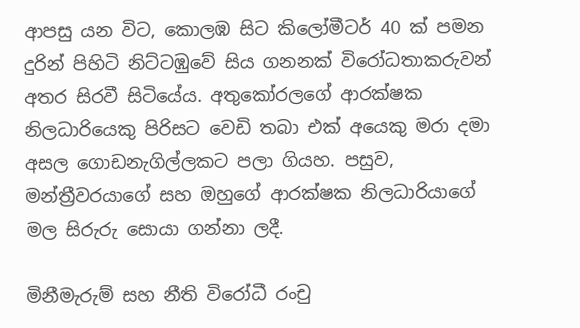ආපසු යන විට, කොලඹ සිට කිලෝමීටර් 40 ක් පමන දුරින් පිහිටි නිට්ටඹුවේ සිය ගනනක් විරෝධතාකරුවන් අතර සිරවී සිටියේය. අතුකෝරලගේ ආරක්ෂක නිලධාරියෙකු පිරිසට වෙඩි තබා එක් අයෙකු මරා දමා අසල ගොඩනැගිල්ලකට පලා ගියහ. පසුව, මන්ත්‍රීවරයාගේ සහ ඔහුගේ ආරක්ෂක නිලධාරියාගේ මල සිරුරු සොයා ගන්නා ලදී.

මිනීමැරුම් සහ නීති විරෝධී රංචු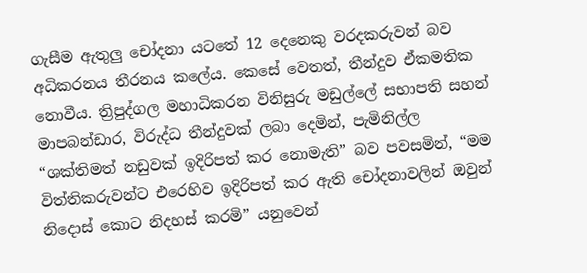ගැසීම ඇතුලු චෝදනා යටතේ 12 දෙනෙකු වරදකරුවන් බව අධිකරනය තීරනය කලේය. කෙසේ වෙතත්, තීන්දුව ඒකමතික නොවීය. ත්‍රිපුද්ගල මහාධිකරන විනිසුරු මඩුල්ලේ සභාපති සහන් මාපබන්ඩාර, විරුද්ධ තීන්දුවක් ලබා දෙමින්, පැමිනිල්ල “ශක්තිමත් නඩුවක් ඉදිරිපත් කර නොමැති” බව පවසමින්, “මම විත්තිකරුවන්ට එරෙහිව ඉදිරිපත් කර ඇති චෝදනාවලින් ඔවුන් නිදොස් කොට නිදහස් කරමි” යනුවෙන්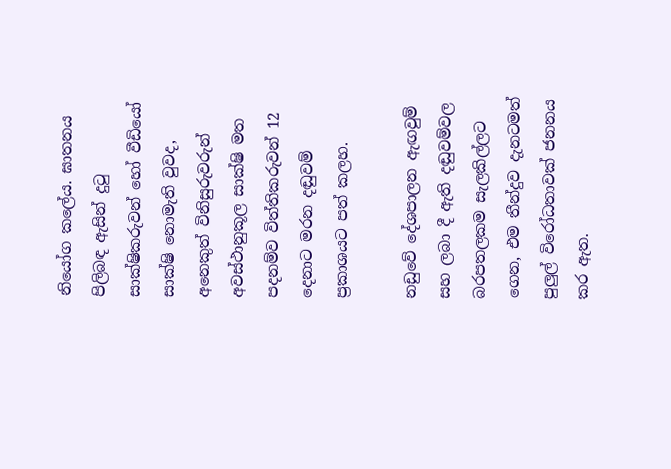නියෝග කලේය. ඝාතනය පිලිබඳ ඇසින් දුටු සාක්ෂිකරුවන් හෝ වීඩියෝ සාක්ෂි නොමැති වුවද, අනෙකුත් විනිසුරුවරුන් අවස්ථානුකූල සාක්ෂි මත පදනම්ව විත්තිකරුවන් 12 දෙනාට මරන දඬුවම් ප්‍රකාශයට පත් කලහ.

නඩුවේ දේශපාලන ඇඟවුම් සහ ලබා දී ඇති දඬුවම්වල බරපතලකම සැලකිල්ලට ගෙන, එම තීන්දුව දැනටමත් පුලුල් විරෝධතාවක් ජනනය කර ඇත.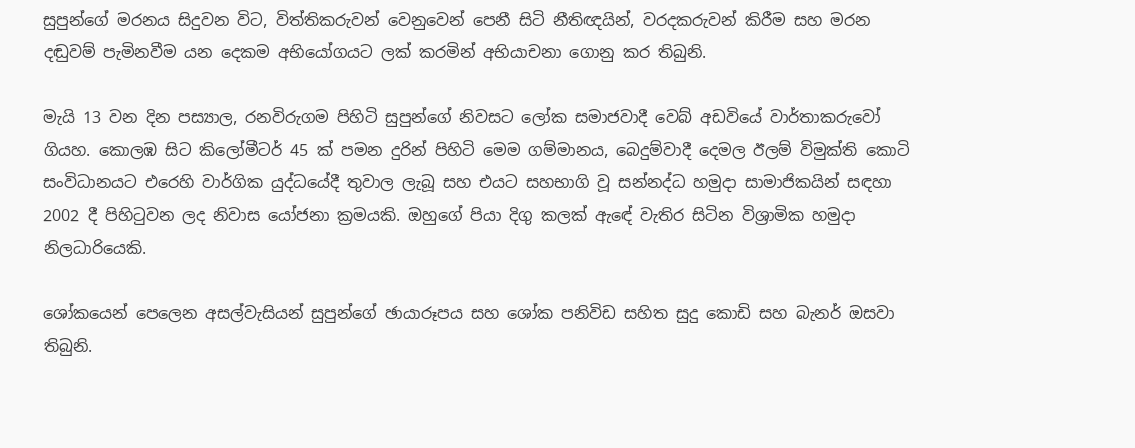සුපුන්ගේ මරනය සිදුවන විට, විත්තිකරුවන් වෙනුවෙන් පෙනී සිටි නීතිඥයින්, වරදකරුවන් කිරීම සහ මරන දඬුවම් පැමිනවීම යන දෙකම අභියෝගයට ලක් කරමින් අභියාචනා ගොනු කර තිබුනි.

මැයි 13 වන දින පස්‍යාල, රනවිරුගම පිහිටි සුපුන්ගේ නිවසට ලෝක සමාජවාදී වෙබ් අඩවියේ වාර්තාකරුවෝ ගියහ. කොලඹ සිට කිලෝමීටර් 45 ක් පමන දුරින් පිහිටි මෙම ගම්මානය, බෙදුම්වාදී දෙමල ඊලම් විමුක්ති කොටි සංවිධානයට එරෙහි වාර්ගික යුද්ධයේදී තුවාල ලැබූ සහ එයට සහභාගි වූ සන්නද්ධ හමුදා සාමාජිකයින් සඳහා 2002 දී පිහිටුවන ලද නිවාස යෝජනා ක්‍රමයකි. ඔහුගේ පියා දිගු කලක් ඇඳේ වැතිර සිටින විශ්‍රාමික හමුදා නිලධාරියෙකි.

ශෝකයෙන් පෙලෙන අසල්වැසියන් සුපුන්ගේ ඡායාරූපය සහ ශෝක පනිවිඩ සහිත සුදු කොඩි සහ බැනර් ඔසවා තිබුනි.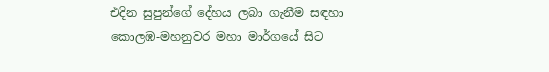එදින සුපුන්ගේ දේහය ලබා ගැනීම සඳහා කොලඹ-මහනුවර මහා මාර්ගයේ සිට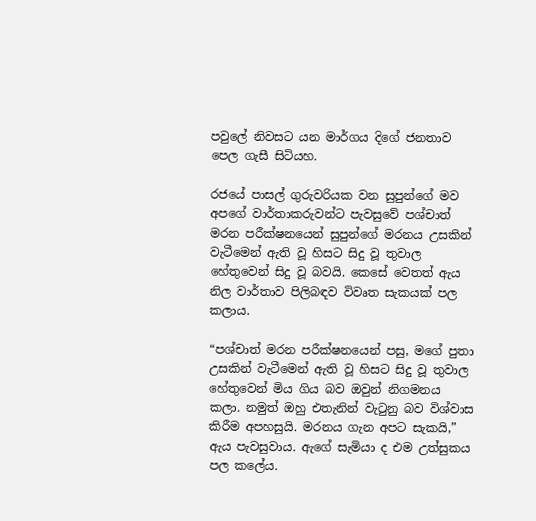පවුලේ නිවසට යන මාර්ගය දිගේ ජනතාව පෙල ගැසී සිටියහ.

රජයේ පාසල් ගුරුවරියක වන සුපුන්ගේ මව අපගේ වාර්තාකරුවන්ට පැවසුවේ පශ්චාත් මරන පරීක්ෂනයෙන් සුපුන්ගේ මරනය උසකින් වැටීමෙන් ඇති වූ හිසට සිදු වූ තුවාල හේතුවෙන් සිදු වූ බවයි. කෙසේ වෙතත් ඇය නිල වාර්තාව පිලිබඳව විවෘත සැකයක් පල කලාය.

“පශ්චාත් මරන පරීක්ෂනයෙන් පසු, මගේ පුතා උසකින් වැටීමෙන් ඇති වූ හිසට සිදු වූ තුවාල හේතුවෙන් මිය ගිය බව ඔවුන් නිගමනය කලා. නමුත් ඔහු එතැනින් වැටුනු බව විශ්වාස කිරීම අපහසුයි. මරනය ගැන අපට සැකයි,” ඇය පැවසුවාය. ඇගේ සැමියා ද එම උත්සුකය පල කලේය.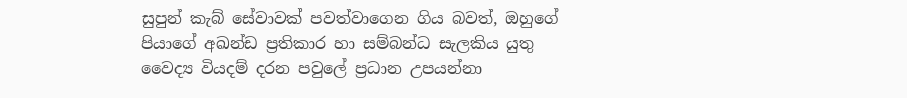සුපුන් කැබ් සේවාවක් පවත්වාගෙන ගිය බවත්, ඔහුගේ පියාගේ අඛන්ඩ ප්‍රතිකාර හා සම්බන්ධ සැලකිය යුතු වෛද්‍ය වියදම් දරන පවුලේ ප්‍රධාන උපයන්නා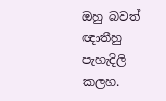ඔහු බවත් ඥාතීහු පැහැදිලි කලහ.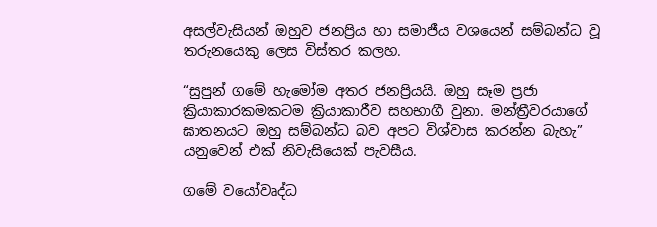අසල්වැසියන් ඔහුව ජනප්‍රිය හා සමාජීය වශයෙන් සම්බන්ධ වූ තරුනයෙකු ලෙස විස්තර කලහ.

“සුපුන් ගමේ හැමෝම අතර ජනප්‍රියයි. ඔහු සෑම ප්‍රජා ක්‍රියාකාරකමකටම ක්‍රියාකාරීව සහභාගී වුනා. මන්ත්‍රීවරයාගේ ඝාතනයට ඔහු සම්බන්ධ බව අපට විශ්වාස කරන්න බැහැ” යනුවෙන් එක් නිවැසියෙක් පැවසීය.

ගමේ වයෝවෘද්ධ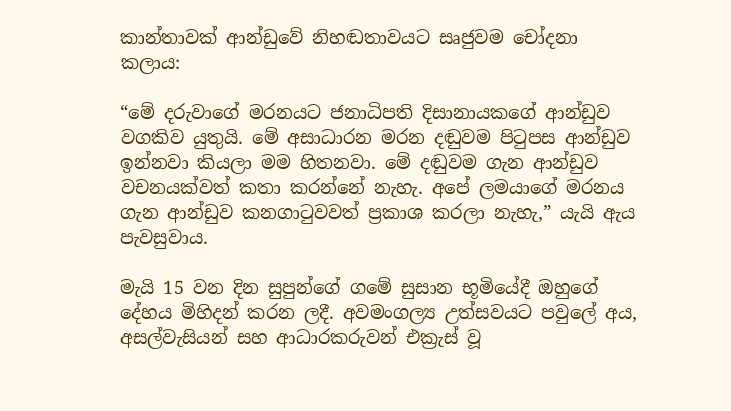කාන්තාවක් ආන්ඩුවේ නිහඬතාවයට සෘජුවම චෝදනා කලාය:

“මේ දරුවාගේ මරනයට ජනාධිපති දිසානායකගේ ආන්ඩුව වගකිව යුතුයි. මේ අසාධාරන මරන දඬුවම පිටුපස ආන්ඩුව ඉන්නවා කියලා මම හිතනවා. මේ දඬුවම ගැන ආන්ඩුව වචනයක්වත් කතා කරන්නේ නැහැ. අපේ ලමයාගේ මරනය ගැන ආන්ඩුව කනගාටුවවත් ප්‍රකාශ කරලා නැහැ,” යැයි ඇය පැවසුවාය.

මැයි 15 වන දින සුපුන්ගේ ගමේ සුසාන භූමියේදී ඔහුගේ දේහය මිහිදන් කරන ලදී. අවමංගල්‍ය උත්සවයට පවුලේ අය, අසල්වැසියන් සහ ආධාරකරුවන් එක්‍රැස් වූ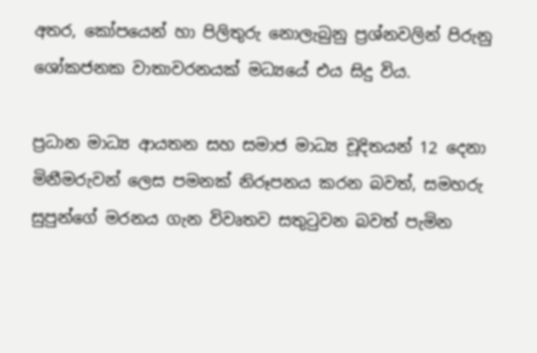අතර, කෝපයෙන් හා පිලිතුරු නොලැබුනු ප්‍රශ්නවලින් පිරුනු ශෝකජනක වාතාවරනයක් මධ්‍යයේ එය සිදු විය.

ප්‍රධාන මාධ්‍ය ආයතන සහ සමාජ මාධ්‍ය චූදිතයන් 12 දෙනා මිනීමරුවන් ලෙස පමනක් නිරූපනය කරන බවත්, සමහරු සුපුන්ගේ මරනය ගැන විවෘතව සතුටුවන බවත් පැමින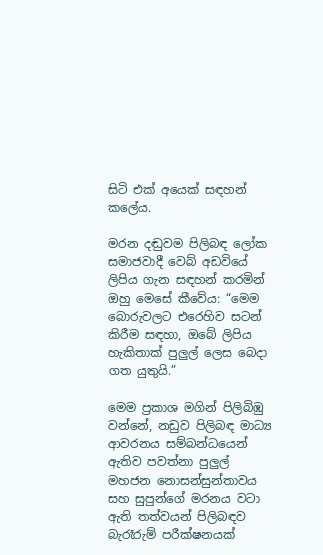සිටි එක් අයෙක් සඳහන් කලේය.

මරන දඬුවම පිලිබඳ ලෝක සමාජවාදී වෙබ් අඩවියේ ලිපිය ගැන සඳහන් කරමින් ඔහු මෙසේ කීවේය: “මෙම බොරුවලට එරෙහිව සටන් කිරීම සඳහා, ඔබේ ලිපිය හැකිතාක් පුලුල් ලෙස බෙදා ගත යුතුයි.”

මෙම ප්‍රකාශ මගින් පිලිබිඹු වන්නේ, නඩුව පිලිබඳ මාධ්‍ය ආවරනය සම්බන්ධයෙන් ඇතිව පවත්නා පුලුල් මහජන නොසන්සුන්තාවය සහ සුපුන්ගේ මරනය වටා ඇති තත්වයන් පිලිබඳව බැරෑරුම් පරීක්ෂනයක්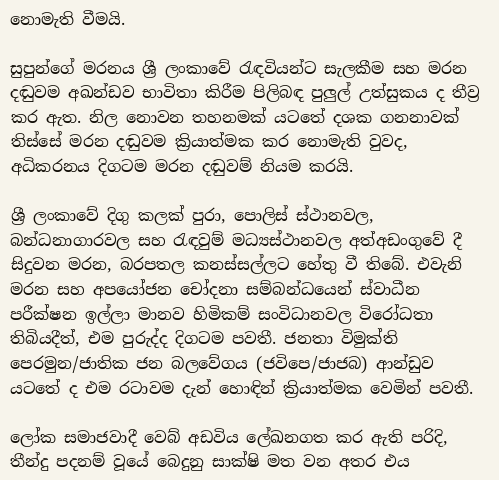නොමැති වීමයි.

සුපුන්ගේ මරනය ශ්‍රී ලංකාවේ රැඳවියන්ට සැලකීම සහ මරන දඬුවම අඛන්ඩව භාවිතා කිරීම පිලිබඳ පුලුල් උත්සුකය ද තීව්‍ර කර ඇත. නිල නොවන තහනමක් යටතේ දශක ගනනාවක් තිස්සේ මරන දඬුවම ක්‍රියාත්මක කර නොමැති වුවද, අධිකරනය දිගටම මරන දඬුවම් නියම කරයි.

ශ්‍රී ලංකාවේ දිගු කලක් පුරා, පොලිස් ස්ථානවල, බන්ධනාගාරවල සහ රැඳවුම් මධ්‍යස්ථානවල අත්අඩංගුවේ දී සිදුවන මරන, බරපතල කනස්සල්ලට හේතු වී තිබේ. එවැනි මරන සහ අපයෝජන චෝදනා සම්බන්ධයෙන් ස්වාධීන පරීක්ෂන ඉල්ලා මානව හිමිකම් සංවිධානවල විරෝධතා තිබියදීත්, එම පුරුද්ද දිගටම පවතී. ජනතා විමුක්ති පෙරමුන/ජාතික ජන බලවේගය (ජවිපෙ/ජාජබ) ආන්ඩුව යටතේ ද එම රටාවම දැන් හොඳින් ක්‍රියාත්මක වෙමින් පවතී.

ලෝක සමාජවාදී වෙබ් අඩවිය ලේඛනගත කර ඇති පරිදි, තීන්දු පදනම් වූයේ බෙදුනු සාක්ෂි මත වන අතර එය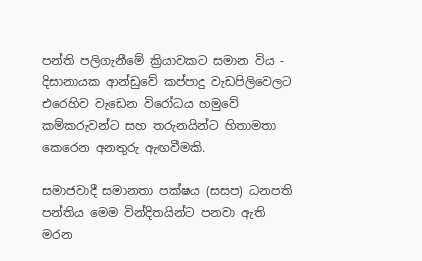පන්ති පලිගැනීමේ ක්‍රියාවකට සමාන විය - දිසානායක ආන්ඩුවේ කප්පාදු වැඩපිලිවෙලට එරෙහිව වැඩෙන විරෝධය හමුවේ කම්කරුවන්ට සහ තරුනයින්ට හිතාමතා කෙරෙන අනතුරු ඇඟවීමකි.

සමාජවාදී සමානතා පක්ෂය (සසප) ධනපති පන්තිය මෙම වින්දිතයින්ට පනවා ඇති මරන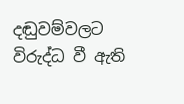දඬුවම්වලට විරුද්ධ වී ඇති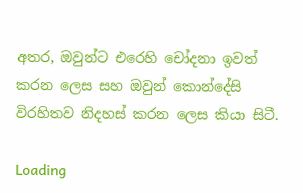අතර, ඔවුන්ට එරෙහි චෝදනා ඉවත් කරන ලෙස සහ ඔවුන් කොන්දේසි විරහිතව නිදහස් කරන ලෙස කියා සිටී.

Loading